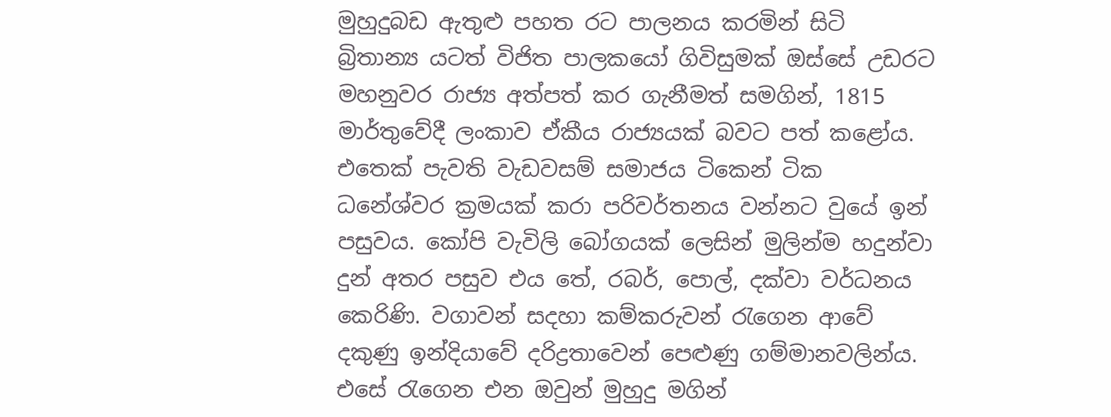මුහුදුබඩ ඇතුළු පහත රට පාලනය කරමින් සිටි බ්‍රිතාන්‍ය යටත් විජිත පාලකයෝ ගිවිසුමක් ඔස්සේ උඩරට මහනුවර රාජ්‍ය අත්පත් කර ගැනීමත් සමගින්, 1815 මාර්තුවේදී ලංකාව ඒකීය රාජ්‍යයක් බවට පත් කළෝය. එතෙක් පැවති වැඩවසම් සමාජය ටිකෙන් ටික ධනේශ්වර ක්‍රමයක් කරා පරිවර්තනය වන්නට වුයේ ඉන් පසුවය. කෝපි වැවිලි බෝගයක් ලෙසින් මුලින්ම හදුන්වා දුන් අතර පසුව එය තේ, රබර්, පොල්, දක්වා වර්ධනය කෙරිණි. වගාවන් සදහා කම්කරුවන් රැගෙන ආවේ දකුණු ඉන්දියාවේ දරිද්‍රතාවෙන් පෙළුණු ගම්මානවලින්ය. එසේ රැගෙන එන ඔවුන් මුහුදු මගින්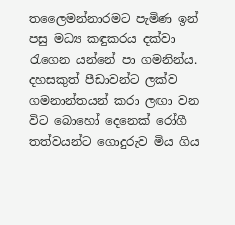තලෛමන්නාරමට පැමිණ ඉන් පසු මධ්‍ය කඳුකරය දක්වා රැගෙන යන්නේ පා ගමනින්ය. දහසකුත් පීඩාවන්ට ලක්ව ගමනාන්තයන් කරා ලඟා වන විට බොහෝ දෙනෙක් රෝගී තත්වයන්ට ගොදුරුව මිය ගිය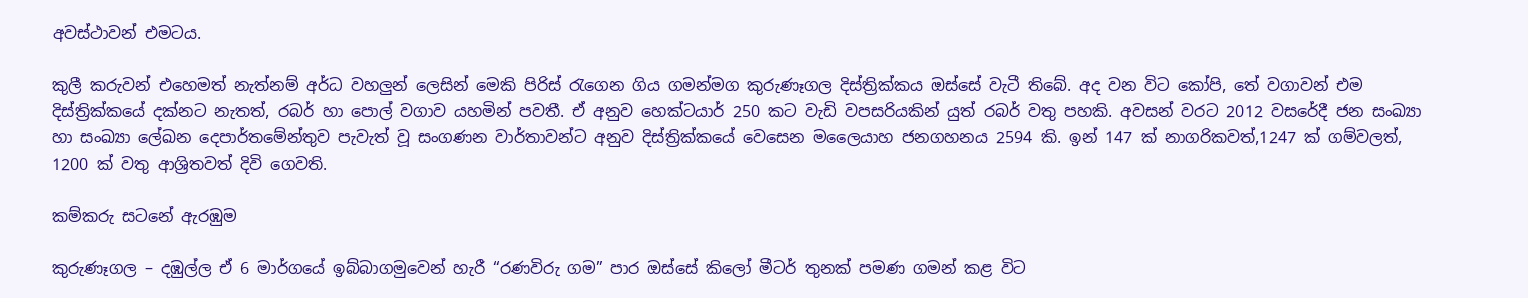අවස්ථාවන් එමටය.

කුලී කරුවන් එහෙමත් නැත්නම් අර්ධ වහලුන් ලෙසින් මෙකි පිරිස් රැගෙන ගිය ගමන්මග කුරුණෑගල දිස්ත්‍රික්කය ඔස්සේ වැටී තිබේ. අද වන විට කෝපි, තේ වගාවන් එම දිස්ත්‍රික්කයේ දක්නට නැතත්, රබර් හා පොල් වගාව යහමින් පවතී. ඒ අනුව හෙක්ටයාර් 250 කට වැඩි වපසරියකින් යුත් රබර් වතු පහකි. අවසන් වරට 2012 වසරේදී ජන සංඛ්‍යා හා සංඛ්‍යා ලේඛන දෙපාර්තමේන්තුව පැවැත් වූ සංගණන වාර්තාවන්ට අනුව දිස්ත්‍රික්කයේ වෙසෙන මලෛයාහ ජනගහනය 2594 කි. ඉන් 147 ක් නාගරිකවත්,1247 ක් ගම්වලත්, 1200 ක් වතු ආශ්‍රිතවත් දිවි ගෙවති.

කම්කරු සටනේ ඇරඹුම

කුරුණෑගල – දඹුල්ල ඒ 6 මාර්ගයේ ඉබ්බාගමුවෙන් හැරී “රණවිරු ගම” පාර ඔස්සේ කිලෝ මීටර් තුනක් පමණ ගමන් කළ විට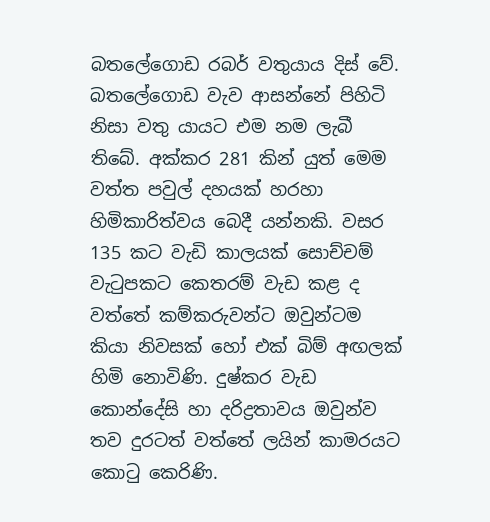බතලේගොඩ රබර් වතුයාය දිස් වේ. බතලේගොඩ වැව ආසන්නේ පිහිටි නිසා වතු යායට එම නම ලැබී තිබේ. අක්කර 281 කින් යුත් මෙම වත්ත පවුල් දහයක් හරහා හිමිකාරිත්වය බෙදී යන්නකි. වසර 135 කට වැඩි කාලයක් සොච්චම් වැටුපකට කෙතරම් වැඩ කළ ද වත්තේ කම්කරුවන්ට ඔවුන්ටම කියා නිවසක් හෝ එක් බිම් අඟලක් හිමි නොවිණි. දුෂ්කර වැඩ කොන්දේසි හා දරිද්‍රතාවය ඔවුන්ව තව දුරටත් වත්තේ ලයින් කාමරයට කොටු කෙරිණි.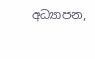අධ්‍යාපන,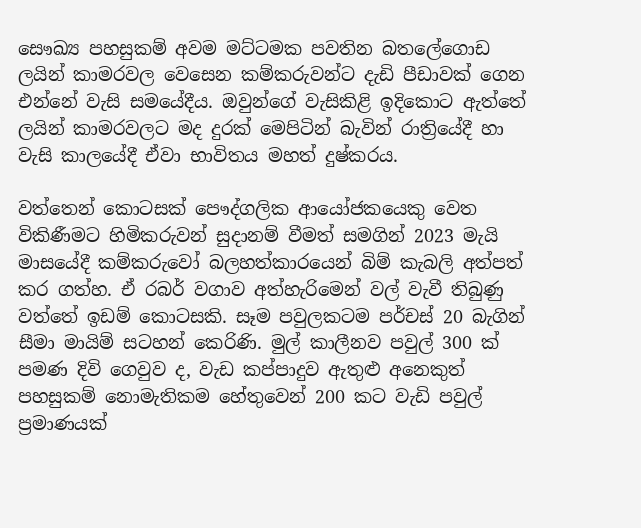සෞඛ්‍ය පහසුකම් අවම මට්ටමක පවතින බතලේගොඩ ලයින් කාමරවල වෙසෙන කම්කරුවන්ට දැඩි පීඩාවක් ගෙන එන්නේ වැසි සමයේදීය. ඔවුන්ගේ වැසිකිළි ඉදිකොට ඇත්තේ ලයින් කාමරවලට මද දුරක් මෙපිටින් බැවින් රාත්‍රියේදී හා වැසි කාලයේදී ඒවා භාවිතය මහත් දුෂ්කරය.

වත්තෙන් කොටසක් පෞද්ගලික ආයෝජකයෙකු වෙත විකිණීමට හිමිකරුවන් සුදානම් වීමත් සමගින් 2023 මැයි මාසයේදී කම්කරුවෝ බලහත්කාරයෙන් බිම් කැබලි අත්පත් කර ගත්හ. ඒ රබර් වගාව අත්හැරිමෙන් වල් වැවී තිබුණු වත්තේ ඉඩම් කොටසකි. සෑම පවුලකටම පර්චස් 20 බැගින් සීමා මායිම් සටහන් කෙරිණි. මුල් කාලීනව පවුල් 300 ක් පමණ දිවි ගෙවුව ද, වැඩ කප්පාදුව ඇතුළු අනෙකුත් පහසුකම් නොමැතිකම හේතුවෙන් 200 කට වැඩි පවුල් ප්‍රමාණයක්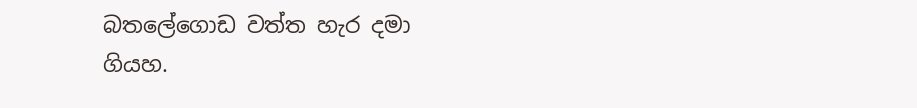බතලේගොඩ වත්ත හැර දමා ගියහ.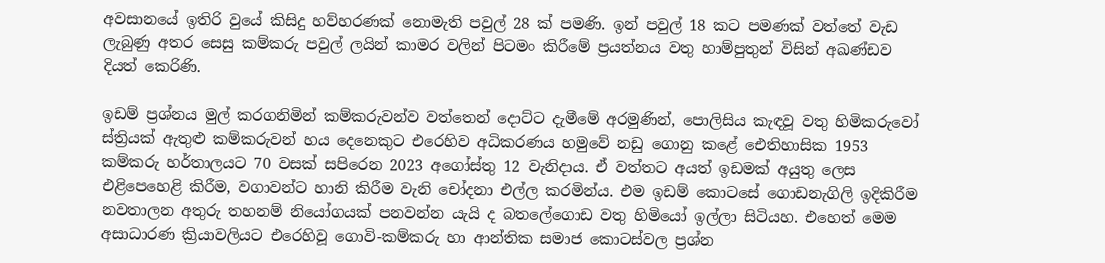අවසානයේ ඉතිරි වුයේ කිසිදු හව්හරණක් නොමැති පවුල් 28 ක් පමණි. ඉන් පවුල් 18 කට පමණක් වත්තේ වැඩ ලැබුණු අතර සෙසු කම්කරු පවුල් ලයින් කාමර වලින් පිටමං කිරීමේ ප්‍රයත්නය වතු හාම්පුතුන් විසින් අඛණ්ඩව දියත් කෙරිණි.

ඉඩම් ප්‍රශ්නය මුල් කරගනිමින් කම්කරුවන්ව වත්තෙන් දොට්ට දැමීමේ අරමුණින්, පොලිසිය කැඳවූ වතු හිමිකරුවෝ ස්ත්‍රියක් ඇතුළු කම්කරුවන් හය දෙනෙකුට එරෙහිව අධිකරණය හමුවේ නඩු ගොනු කළේ ඓතිහාසික 1953 කම්කරු හර්තාලයට 70 වසක් සපිරෙන 2023 අගෝස්තු 12 වැනිදාය. ඒ වත්තට අයත් ඉඩමක් අයුතු ලෙස එළිපෙහෙළි කිරීම, වගාවන්ට හානි කිරීම වැනි චෝදනා එල්ල කරමින්ය. එම ඉඩම් කොටසේ ගොඩනැගිලි ඉදිකිරීම නවතාලන අතුරු තහනම් නියෝගයක් පනවන්න යැයි ද බතලේගොඩ වතු හිමියෝ ඉල්ලා සිටියහ. එහෙත් මෙම අසාධාරණ ක්‍රියාවලියට එරෙහිවූ ගොවි-කම්කරු හා ආන්තික සමාජ කොටස්වල ප්‍රශ්න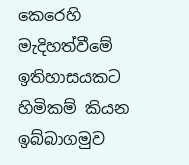කෙරෙහි මැදිහත්වීමේ ඉතිහාසයකට හිමිකම් කියන ඉබ්බාගමුව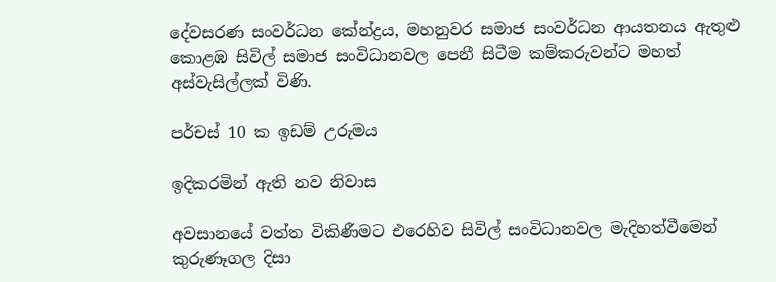දේවසරණ සංවර්ධන කේන්ද්‍රය, මහනුවර සමාජ සංවර්ධන ආයතනය ඇතුළු කොළඹ සිවිල් සමාජ සංවිධානවල පෙනී සිටීම කම්කරුවන්ට මහත් අස්වැසිල්ලක් විණි.

පර්චස් 10 ක ඉඩම් උරුමය

ඉදිකරමින් ඇති නව නිවාස

අවසානයේ වත්ත විකිණීමට එරෙහිව සිවිල් සංවිධානවල මැදිහත්වීමෙන් කුරුණෑගල දිසා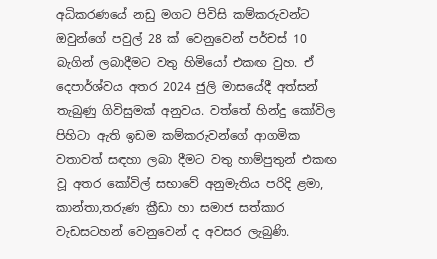අධිකරණයේ නඩු මගට පිවිසි කම්කරුවන්ට ඔවුන්ගේ පවුල් 28 ක් වෙනුවෙන් පර්චස් 10 බැගින් ලබාදීමට වතු හිමියෝ එකඟ වුහ. ඒ දෙපාර්ශ්වය අතර 2024 ජුලි මාසයේදී අත්සන් තැබුණු ගිවිසුමක් අනුවය. වත්තේ හින්දු කෝවිල පිහිටා ඇති ඉඩම කම්කරුවන්ගේ ආගමික වතාවත් සඳහා ලබා දීමට වතු හාම්පුතුන් එකඟ වූ අතර කෝවිල් සභාවේ අනුමැතිය පරිදි ළමා, කාන්තා,තරුණ ක්‍රීඩා හා සමාජ සත්කාර වැඩසටහන් වෙනුවෙන් ද අවසර ලැබුණි.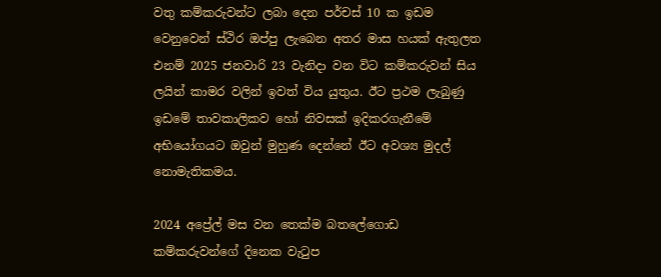වතු කම්කරුවන්ට ලබා දෙන පර්චස් 10 ක ඉඩම වෙනුවෙන් ස්ථිර ඔප්පු ලැබෙන අතර මාස හයක් ඇතුලත එනම් 2025 ජනවාරි 23 වැනිදා වන විට කම්කරුවන් සිය ලයින් කාමර වලින් ඉවත් විය යුතුය. ඊට ප්‍රථම ලැබුණු ඉඩමේ තාවකාලිකව හෝ නිවසක් ඉදිකරගැනීමේ අභියෝගයට ඔවුන් මුහුණ දෙන්නේ ඊට අවශ්‍ය මුදල් නොමැතිකමය.

2024 අප්‍රේල් මස වන තෙක්ම බතලේගොඩ කම්කරුවන්ගේ දිනෙක වැටුප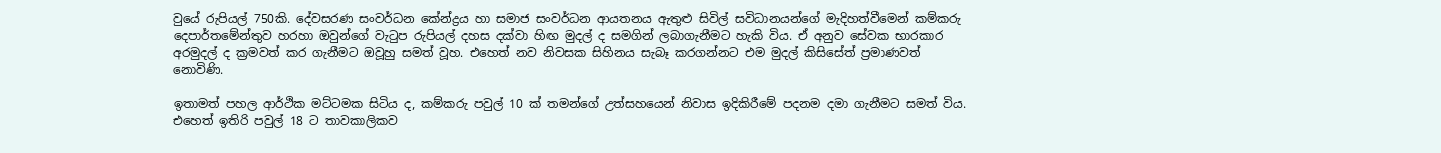වුයේ රුපියල් 750කි. දේවසරණ සංවර්ධන කේන්ද්‍රය හා සමාජ සංවර්ධන ආයතනය ඇතුළු සිවිල් සවිධානයන්ගේ මැදිහත්වීමෙන් කම්කරු දෙපාර්තමේන්තුව හරහා ඔවුන්ගේ වැටුප රුපියල් දහස දක්වා හිඟ මුදල් ද සමගින් ලබාගැනීමට හැකි විය. ඒ අනුව සේවක භාරකාර අරමුදල් ද ක්‍රමවත් කර ගැනීමට ඔවූහු සමත් වූහ. එහෙත් නව නිවසක සිහිනය සැබෑ කරගන්නට එම මුදල් කිසිසේත් ප්‍රමාණවත් නොවිණි.

ඉතාමත් පහල ආර්ථික මට්ටමක සිටිය ද, කම්කරු පවුල් 10 ක් තමන්ගේ උත්සහයෙන් නිවාස ඉදිකිරීමේ පදනම දමා ගැනීමට සමත් විය. එහෙත් ඉතිරි පවුල් 18 ට තාවකාලිකව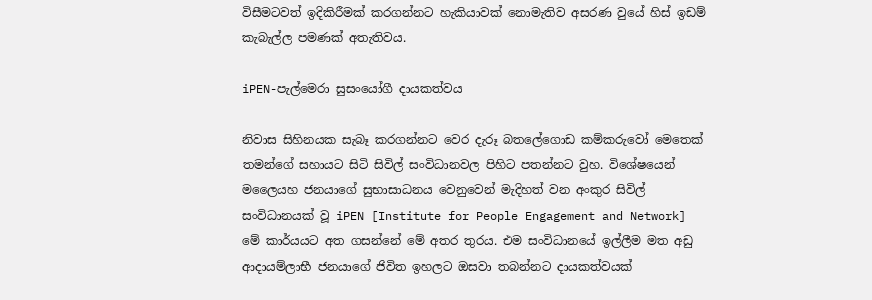විසීමටවත් ඉදිකිරීමක් කරගන්නට හැකියාවක් නොමැතිව අසරණ වුයේ හිස් ඉඩම් කැබැල්ල පමණක් අතැතිවය.

iPEN-පැල්මෙරා සුසංයෝගී දායකත්වය

නිවාස සිහිනයක සැබෑ කරගන්නට වෙර දැරූ බතලේගොඩ කම්කරුවෝ මෙතෙක් තමන්ගේ සහායට සිටි සිවිල් සංවිධානවල පිහිට පතන්නට වුහ. විශේෂයෙන් මලෛයහ ජනයාගේ සුභාසාධනය වෙනුවෙන් මැදිහත් වන අංකුර සිවිල් සංවිධානයක් වූ iPEN [Institute for People Engagement and Network] මේ කාර්යයට අත ගසන්නේ මේ අතර තුරය. එම සංවිධානයේ ඉල්ලීම මත අඩු ආදායම්ලාභී ජනයාගේ ජිවිත ඉහලට ඔසවා තබන්නට දායකත්වයක්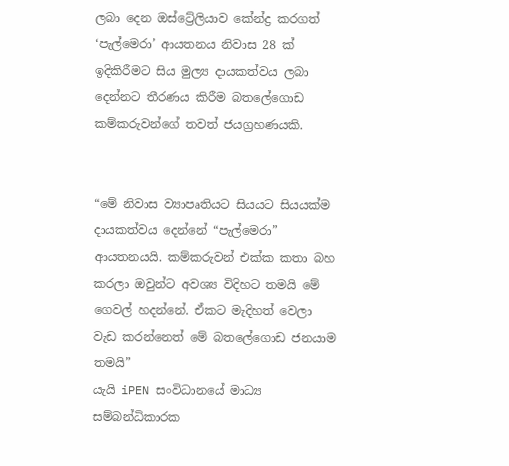ලබා දෙන ඔස්ට්‍රේලියාව කේන්ද්‍ර කරගත් ‘පැල්මෙරා’ ආයතනය නිවාස 28 ක් ඉදිකිරීමට සිය මුල්‍ය දායකත්වය ලබා දෙන්නට තීරණය කිරීම බතලේගොඩ කම්කරුවන්ගේ තවත් ජයග්‍රහණයකි.


“මේ නිවාස ව්‍යාපෘතියට සියයට සියයක්ම දායකත්වය දෙන්නේ “පැල්මෙරා” ආයතනයයි. කම්කරුවන් එක්ක කතා බහ කරලා ඔවුන්ට අවශ්‍ය විදිහට තමයි මේ ගෙවල් හදන්නේ. ඒකට මැදිහත් වෙලා වැඩ කරන්නෙත් මේ බතලේගොඩ ජනයාම තමයි”
යැයි iPEN සංවිධානයේ මාධ්‍ය සම්බන්ධිකාරක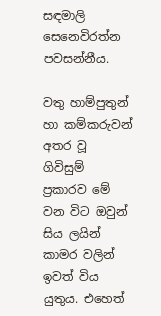සඳමාලි සෙනෙවිරත්න පවසන්නීය.

වතු හාම්පුතුන් හා කම්කරුවන් අතර වූ ගිවිසුම් ප්‍රකාරව මේ වන විට ඔවුන් සිය ලයින් කාමර වලින් ඉවත් විය යුතුය. එහෙත්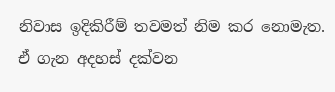නිවාස ඉදිකිරීම් තවමත් නිම කර නොමැත. ඒ ගැන අදහස් දක්වන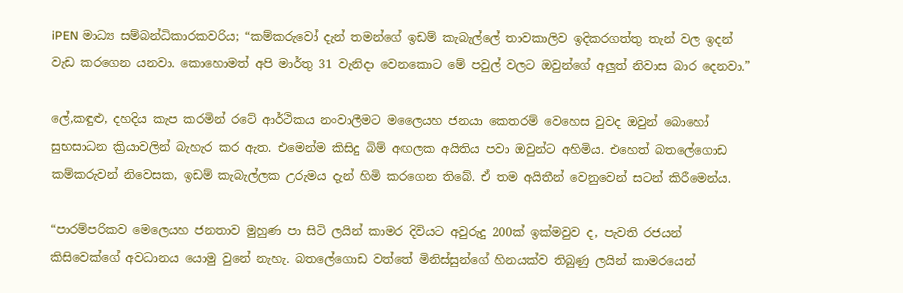iPEN මාධ්‍ය සම්බන්ධිකාරකවරිය; “කම්කරුවෝ දැන් තමන්ගේ ඉඩම් කැබැල්ලේ තාවකාලිව ඉදිකරගත්තු තැන් වල ඉදන් වැඩ කරගෙන යනවා. කොහොමත් අපි මාර්තු 31 වැනිදා වෙනකොට මේ පවුල් වලට ඔවුන්ගේ අලුත් නිවාස බාර දෙනවා.”

ලේ,කඳුළු, දහදිය කැප කරමින් රටේ ආර්ථිකය නංවාලීමට මලෛයහ ජනයා කෙතරම් වෙහෙස වුවද ඔවුන් බොහෝ සුභසාධන ක්‍රියාවලින් බැහැර කර ඇත. එමෙන්ම කිසිදු බිම් අඟලක අයිතිය පවා ඔවුන්ට අහිමිය. එහෙත් බතලේගොඩ කම්කරුවන් නිවෙසක, ඉඩම් කැබැල්ලක උරුමය දැන් හිමි කරගෙන තිබේ. ඒ තම අයිතීන් වෙනුවෙන් සටන් කිරීමෙන්ය.

“පාරම්පරිකව මෙලෙයහ ජනතාව මුහුණ පා සිටි ලයින් කාමර දිවියට අවුරුදු 200ක් ඉක්මවුව ද, පැවති රජයන් කිසිවෙක්ගේ අවධානය යොමු වුනේ නැහැ. බතලේගොඩ වත්තේ මිනිස්සුන්ගේ හිනයක්ව තිබුණු ලයින් කාමරයෙන්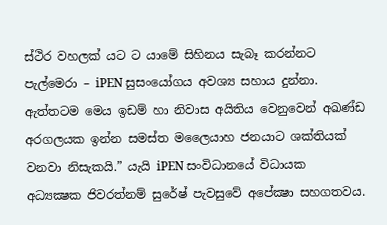ස්ථිර වහලක් යට ට යාමේ සිහිනය සැබෑ කරන්නට පැල්මෙරා – iPEN සුසංයෝගය අවශ්‍ය සහාය දුන්නා. ඇත්තටම මෙය ඉඩම් හා නිවාස අයිතිය වෙනුවෙන් අඛණ්ඩ අරගලයක ඉන්න සමස්ත මලෛයාහ ජනයාට ශක්තියක් වනවා නිසැකයි.” යැයි iPEN සංවිධානයේ විධායක අධ්‍යක්‍ෂක ජිවරත්නම් සුරේෂ් පැවසුවේ අපේක්‍ෂා සහගතවය.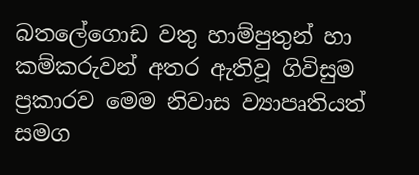බතලේගොඩ වතු හාම්පුතුන් හා කම්කරුවන් අතර ඇතිවූ ගිවිසුම ප්‍රකාරව මෙම නිවාස ව්‍යාපෘතියත් සමග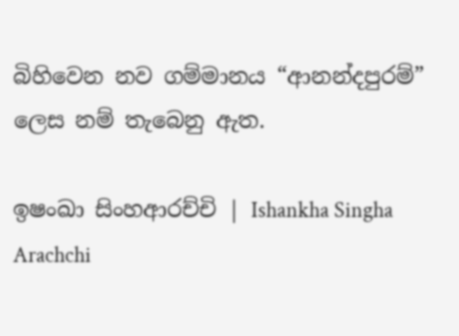බිහිවෙන නව ගම්මානය “ආනන්දපුරම්” ලෙස නම් තැබෙනු ඇත.

ඉෂංඛා සිංහආරච්චි | Ishankha Singha Arachchi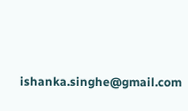ishanka.singhe@gmail.com